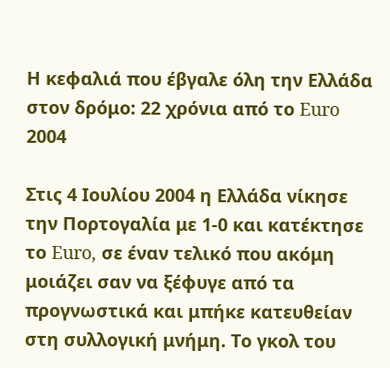Η κεφαλιά που έβγαλε όλη την Ελλάδα στον δρόμο: 22 χρόνια από το Euro 2004

Στις 4 Ιουλίου 2004 η Ελλάδα νίκησε την Πορτογαλία με 1-0 και κατέκτησε το Euro, σε έναν τελικό που ακόμη μοιάζει σαν να ξέφυγε από τα προγνωστικά και μπήκε κατευθείαν στη συλλογική μνήμη. Το γκολ του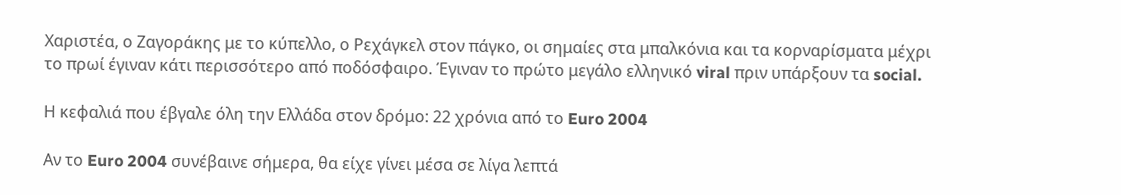Χαριστέα, ο Ζαγοράκης με το κύπελλο, ο Ρεχάγκελ στον πάγκο, οι σημαίες στα μπαλκόνια και τα κορναρίσματα μέχρι το πρωί έγιναν κάτι περισσότερο από ποδόσφαιρο. Έγιναν το πρώτο μεγάλο ελληνικό viral πριν υπάρξουν τα social.

Η κεφαλιά που έβγαλε όλη την Ελλάδα στον δρόμο: 22 χρόνια από το Euro 2004

Αν το Euro 2004 συνέβαινε σήμερα, θα είχε γίνει μέσα σε λίγα λεπτά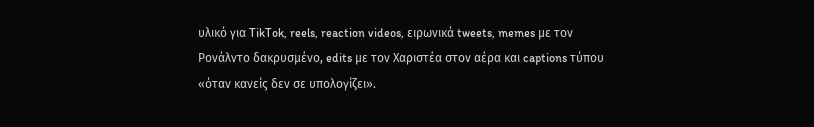υλικό για TikTok, reels, reaction videos, ειρωνικά tweets, memes με τον Ρονάλντο δακρυσμένο, edits με τον Χαριστέα στον αέρα και captions τύπου «όταν κανείς δεν σε υπολογίζει».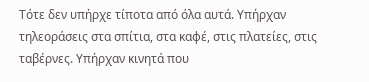Τότε δεν υπήρχε τίποτα από όλα αυτά. Υπήρχαν τηλεοράσεις στα σπίτια, στα καφέ, στις πλατείες, στις ταβέρνες. Υπήρχαν κινητά που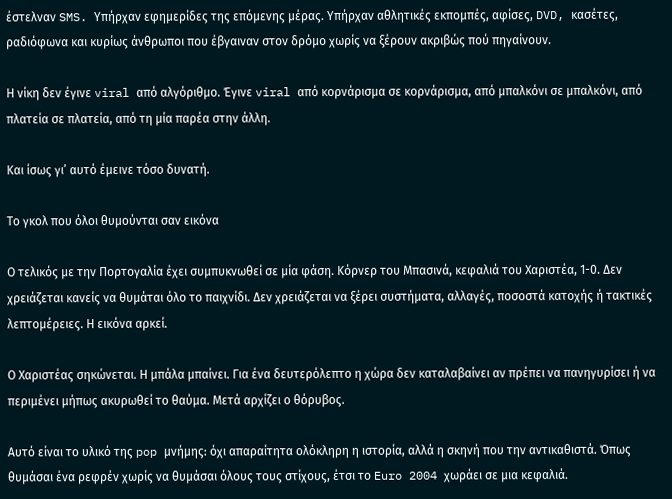έστελναν SMS. Υπήρχαν εφημερίδες της επόμενης μέρας. Υπήρχαν αθλητικές εκπομπές, αφίσες, DVD, κασέτες, ραδιόφωνα και κυρίως άνθρωποι που έβγαιναν στον δρόμο χωρίς να ξέρουν ακριβώς πού πηγαίνουν.

Η νίκη δεν έγινε viral από αλγόριθμο. Έγινε viral από κορνάρισμα σε κορνάρισμα, από μπαλκόνι σε μπαλκόνι, από πλατεία σε πλατεία, από τη μία παρέα στην άλλη.

Και ίσως γι’ αυτό έμεινε τόσο δυνατή.

Το γκολ που όλοι θυμούνται σαν εικόνα

Ο τελικός με την Πορτογαλία έχει συμπυκνωθεί σε μία φάση. Κόρνερ του Μπασινά, κεφαλιά του Χαριστέα, 1-0. Δεν χρειάζεται κανείς να θυμάται όλο το παιχνίδι. Δεν χρειάζεται να ξέρει συστήματα, αλλαγές, ποσοστά κατοχής ή τακτικές λεπτομέρειες. Η εικόνα αρκεί.

Ο Χαριστέας σηκώνεται. Η μπάλα μπαίνει. Για ένα δευτερόλεπτο η χώρα δεν καταλαβαίνει αν πρέπει να πανηγυρίσει ή να περιμένει μήπως ακυρωθεί το θαύμα. Μετά αρχίζει ο θόρυβος.

Αυτό είναι το υλικό της pop μνήμης: όχι απαραίτητα ολόκληρη η ιστορία, αλλά η σκηνή που την αντικαθιστά. Όπως θυμάσαι ένα ρεφρέν χωρίς να θυμάσαι όλους τους στίχους, έτσι το Euro 2004 χωράει σε μια κεφαλιά.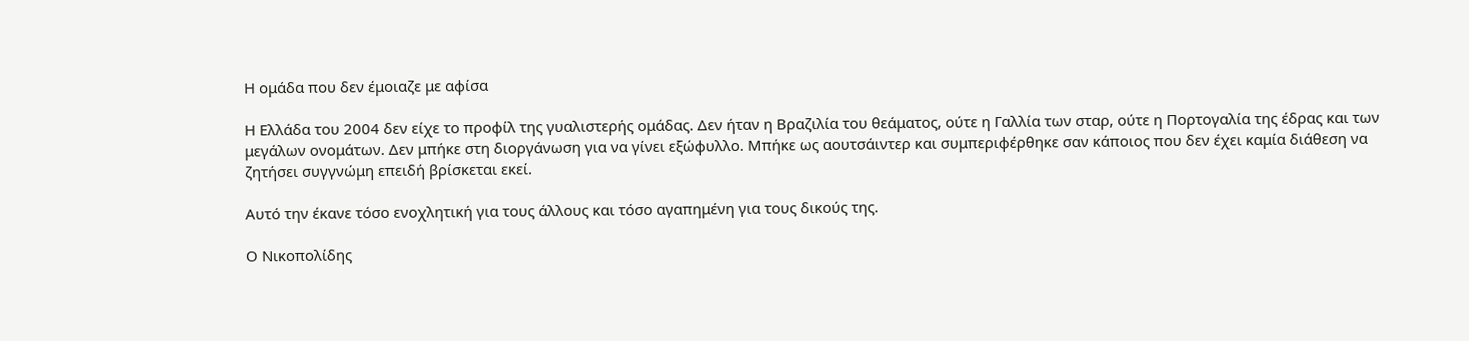Η ομάδα που δεν έμοιαζε με αφίσα

Η Ελλάδα του 2004 δεν είχε το προφίλ της γυαλιστερής ομάδας. Δεν ήταν η Βραζιλία του θεάματος, ούτε η Γαλλία των σταρ, ούτε η Πορτογαλία της έδρας και των μεγάλων ονομάτων. Δεν μπήκε στη διοργάνωση για να γίνει εξώφυλλο. Μπήκε ως αουτσάιντερ και συμπεριφέρθηκε σαν κάποιος που δεν έχει καμία διάθεση να ζητήσει συγγνώμη επειδή βρίσκεται εκεί.

Αυτό την έκανε τόσο ενοχλητική για τους άλλους και τόσο αγαπημένη για τους δικούς της.

Ο Νικοπολίδης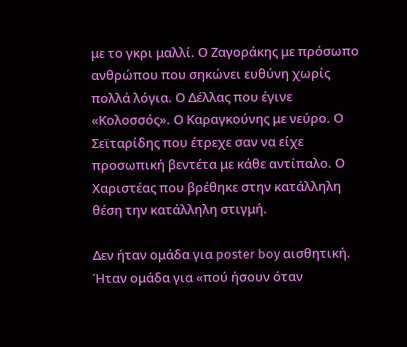με το γκρι μαλλί. Ο Ζαγοράκης με πρόσωπο ανθρώπου που σηκώνει ευθύνη χωρίς πολλά λόγια. Ο Δέλλας που έγινε «Κολοσσός». Ο Καραγκούνης με νεύρο. Ο Σεϊταρίδης που έτρεχε σαν να είχε προσωπική βεντέτα με κάθε αντίπαλο. Ο Χαριστέας που βρέθηκε στην κατάλληλη θέση την κατάλληλη στιγμή.

Δεν ήταν ομάδα για poster boy αισθητική. Ήταν ομάδα για «πού ήσουν όταν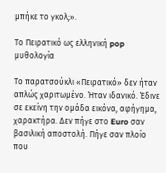μπήκε το γκολ;».

Το Πειρατικό ως ελληνική pop μυθολογία

Το παρατσούκλι «Πειρατικό» δεν ήταν απλώς χαριτωμένο. Ήταν ιδανικό. Έδινε σε εκείνη την ομάδα εικόνα, αφήγημα, χαρακτήρα. Δεν πήγε στο Euro σαν βασιλική αποστολή. Πήγε σαν πλοίο που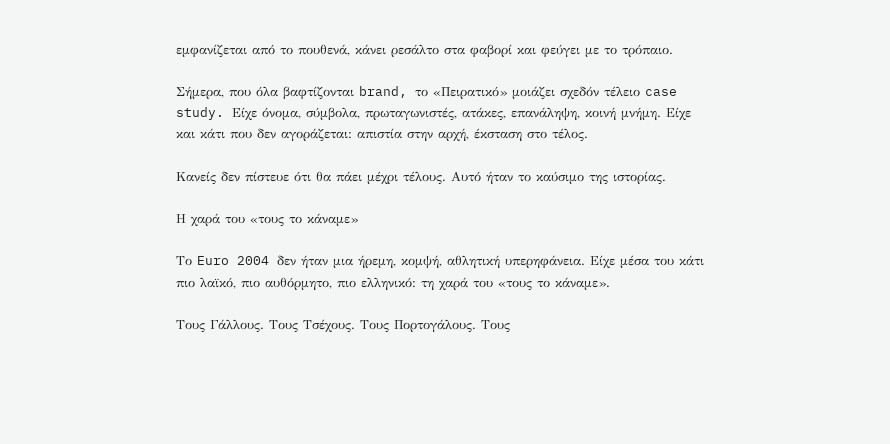εμφανίζεται από το πουθενά, κάνει ρεσάλτο στα φαβορί και φεύγει με το τρόπαιο.

Σήμερα, που όλα βαφτίζονται brand, το «Πειρατικό» μοιάζει σχεδόν τέλειο case study. Είχε όνομα, σύμβολα, πρωταγωνιστές, ατάκες, επανάληψη, κοινή μνήμη. Είχε και κάτι που δεν αγοράζεται: απιστία στην αρχή, έκσταση στο τέλος.

Κανείς δεν πίστευε ότι θα πάει μέχρι τέλους. Αυτό ήταν το καύσιμο της ιστορίας.

Η χαρά του «τους το κάναμε»

Το Euro 2004 δεν ήταν μια ήρεμη, κομψή, αθλητική υπερηφάνεια. Είχε μέσα του κάτι πιο λαϊκό, πιο αυθόρμητο, πιο ελληνικό: τη χαρά του «τους το κάναμε».

Τους Γάλλους. Τους Τσέχους. Τους Πορτογάλους. Τους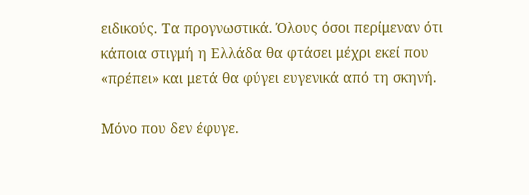ειδικούς. Τα προγνωστικά. Όλους όσοι περίμεναν ότι κάποια στιγμή η Ελλάδα θα φτάσει μέχρι εκεί που «πρέπει» και μετά θα φύγει ευγενικά από τη σκηνή.

Μόνο που δεν έφυγε.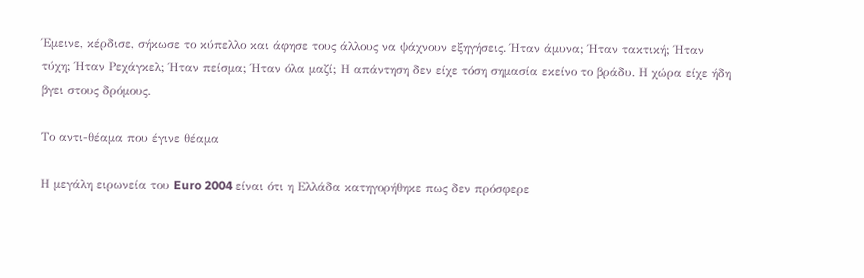Έμεινε, κέρδισε, σήκωσε το κύπελλο και άφησε τους άλλους να ψάχνουν εξηγήσεις. Ήταν άμυνα; Ήταν τακτική; Ήταν τύχη; Ήταν Ρεχάγκελ; Ήταν πείσμα; Ήταν όλα μαζί; Η απάντηση δεν είχε τόση σημασία εκείνο το βράδυ. Η χώρα είχε ήδη βγει στους δρόμους.

Το αντι-θέαμα που έγινε θέαμα

Η μεγάλη ειρωνεία του Euro 2004 είναι ότι η Ελλάδα κατηγορήθηκε πως δεν πρόσφερε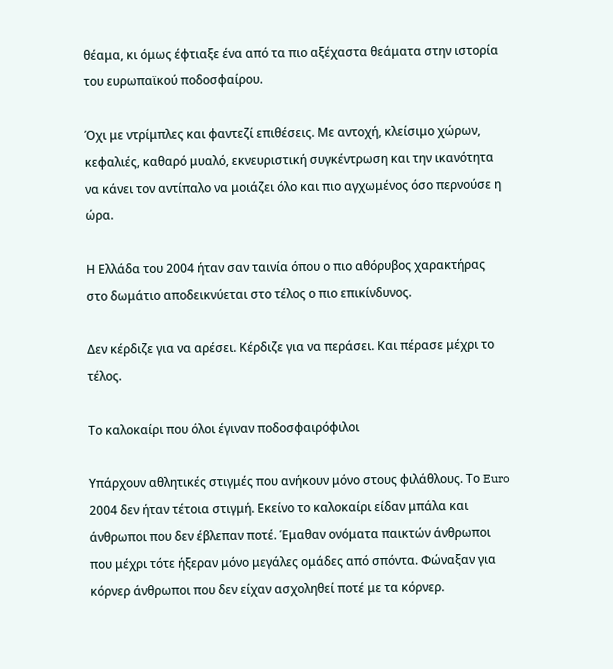θέαμα, κι όμως έφτιαξε ένα από τα πιο αξέχαστα θεάματα στην ιστορία του ευρωπαϊκού ποδοσφαίρου.

Όχι με ντρίμπλες και φαντεζί επιθέσεις. Με αντοχή, κλείσιμο χώρων, κεφαλιές, καθαρό μυαλό, εκνευριστική συγκέντρωση και την ικανότητα να κάνει τον αντίπαλο να μοιάζει όλο και πιο αγχωμένος όσο περνούσε η ώρα.

Η Ελλάδα του 2004 ήταν σαν ταινία όπου ο πιο αθόρυβος χαρακτήρας στο δωμάτιο αποδεικνύεται στο τέλος ο πιο επικίνδυνος.

Δεν κέρδιζε για να αρέσει. Κέρδιζε για να περάσει. Και πέρασε μέχρι το τέλος.

Το καλοκαίρι που όλοι έγιναν ποδοσφαιρόφιλοι

Υπάρχουν αθλητικές στιγμές που ανήκουν μόνο στους φιλάθλους. Το Euro 2004 δεν ήταν τέτοια στιγμή. Εκείνο το καλοκαίρι είδαν μπάλα και άνθρωποι που δεν έβλεπαν ποτέ. Έμαθαν ονόματα παικτών άνθρωποι που μέχρι τότε ήξεραν μόνο μεγάλες ομάδες από σπόντα. Φώναξαν για κόρνερ άνθρωποι που δεν είχαν ασχοληθεί ποτέ με τα κόρνερ.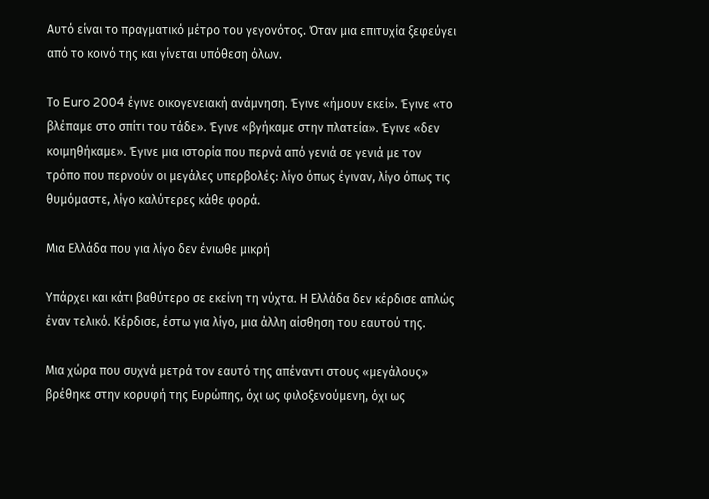Αυτό είναι το πραγματικό μέτρο του γεγονότος. Όταν μια επιτυχία ξεφεύγει από το κοινό της και γίνεται υπόθεση όλων.

Το Euro 2004 έγινε οικογενειακή ανάμνηση. Έγινε «ήμουν εκεί». Έγινε «το βλέπαμε στο σπίτι του τάδε». Έγινε «βγήκαμε στην πλατεία». Έγινε «δεν κοιμηθήκαμε». Έγινε μια ιστορία που περνά από γενιά σε γενιά με τον τρόπο που περνούν οι μεγάλες υπερβολές: λίγο όπως έγιναν, λίγο όπως τις θυμόμαστε, λίγο καλύτερες κάθε φορά.

Μια Ελλάδα που για λίγο δεν ένιωθε μικρή

Υπάρχει και κάτι βαθύτερο σε εκείνη τη νύχτα. Η Ελλάδα δεν κέρδισε απλώς έναν τελικό. Κέρδισε, έστω για λίγο, μια άλλη αίσθηση του εαυτού της.

Μια χώρα που συχνά μετρά τον εαυτό της απέναντι στους «μεγάλους» βρέθηκε στην κορυφή της Ευρώπης, όχι ως φιλοξενούμενη, όχι ως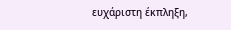ευχάριστη έκπληξη,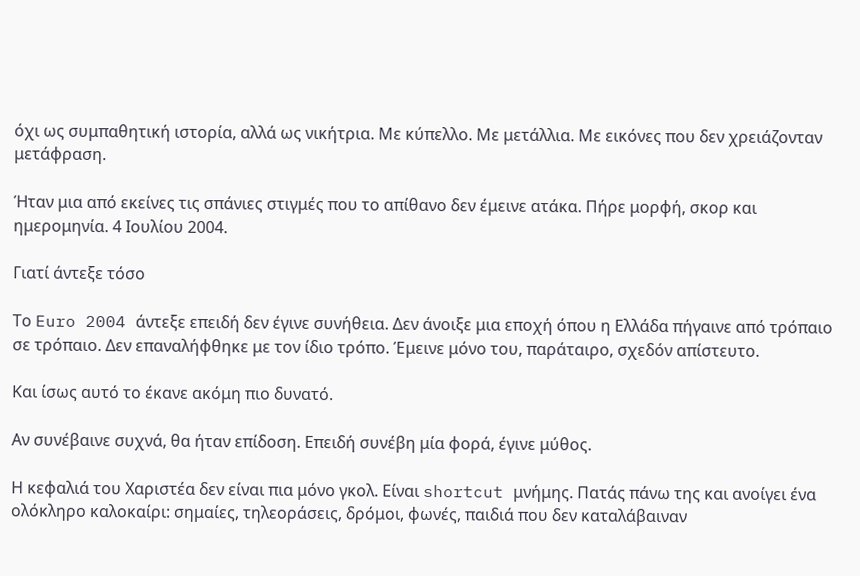όχι ως συμπαθητική ιστορία, αλλά ως νικήτρια. Με κύπελλο. Με μετάλλια. Με εικόνες που δεν χρειάζονταν μετάφραση.

Ήταν μια από εκείνες τις σπάνιες στιγμές που το απίθανο δεν έμεινε ατάκα. Πήρε μορφή, σκορ και ημερομηνία. 4 Ιουλίου 2004.

Γιατί άντεξε τόσο

Το Euro 2004 άντεξε επειδή δεν έγινε συνήθεια. Δεν άνοιξε μια εποχή όπου η Ελλάδα πήγαινε από τρόπαιο σε τρόπαιο. Δεν επαναλήφθηκε με τον ίδιο τρόπο. Έμεινε μόνο του, παράταιρο, σχεδόν απίστευτο.

Και ίσως αυτό το έκανε ακόμη πιο δυνατό.

Αν συνέβαινε συχνά, θα ήταν επίδοση. Επειδή συνέβη μία φορά, έγινε μύθος.

Η κεφαλιά του Χαριστέα δεν είναι πια μόνο γκολ. Είναι shortcut μνήμης. Πατάς πάνω της και ανοίγει ένα ολόκληρο καλοκαίρι: σημαίες, τηλεοράσεις, δρόμοι, φωνές, παιδιά που δεν καταλάβαιναν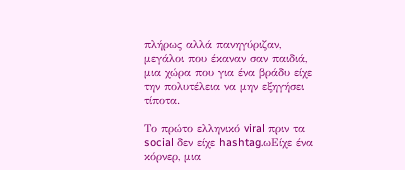πλήρως αλλά πανηγύριζαν, μεγάλοι που έκαναν σαν παιδιά, μια χώρα που για ένα βράδυ είχε την πολυτέλεια να μην εξηγήσει τίποτα.

Το πρώτο ελληνικό viral πριν τα social δεν είχε hashtag.ωΕίχε ένα κόρνερ, μια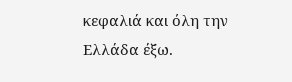κεφαλιά και όλη την Ελλάδα έξω.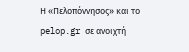Η «Πελοπόννησος» και το pelop.gr σε ανοιχτή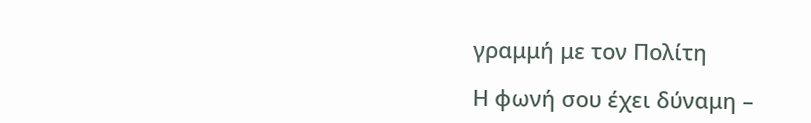γραμμή με τον Πολίτη

Η φωνή σου έχει δύναμη –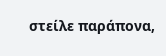στείλε παράπονα,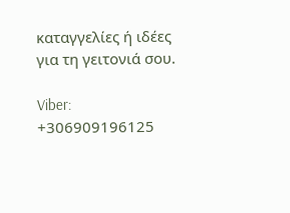καταγγελίες ή ιδέες για τη γειτονιά σου.

Viber: +306909196125